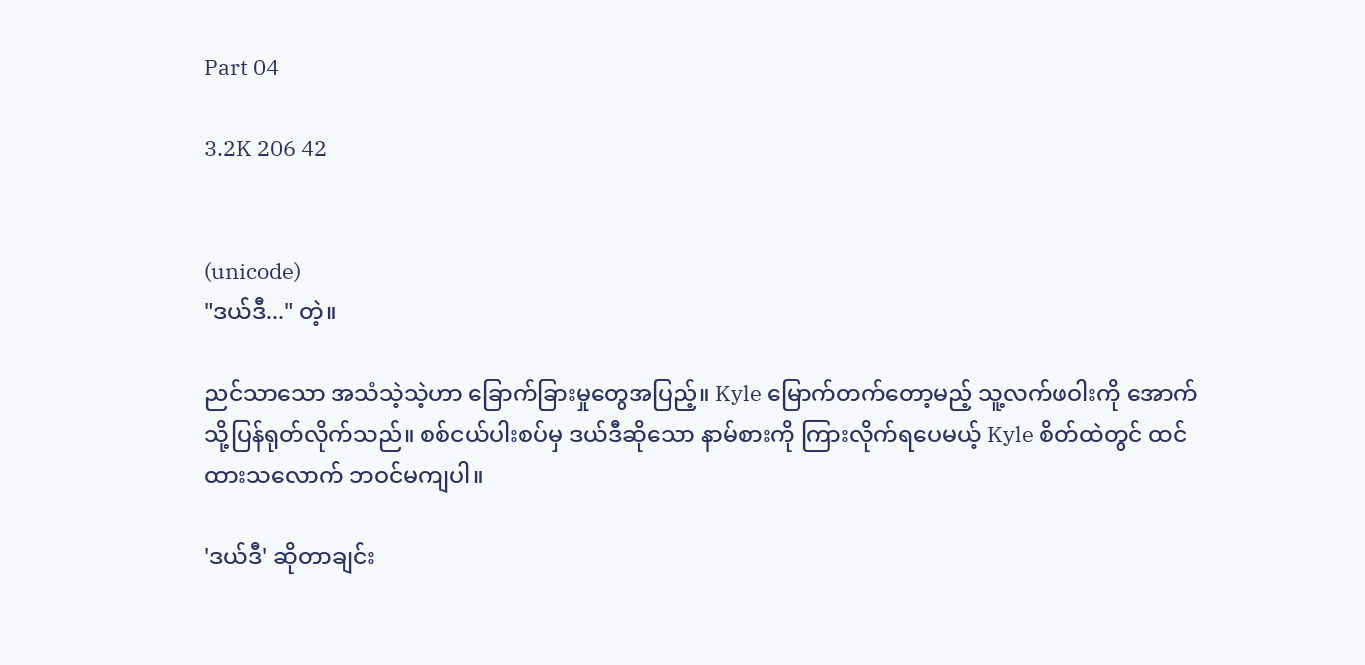Part 04

3.2K 206 42


(unicode)
"ဒယ်ဒီ..." တဲ့။

ညင်သာသော အသံသဲ့သဲ့ဟာ ခြောက်ခြားမှုတွေအပြည့်။ Kyle မြောက်တက်တော့မည့် သူ့လက်ဖဝါးကို အောက်သို့ပြန်ရုတ်လိုက်သည်။ စစ်ငယ်ပါးစပ်မှ ဒယ်ဒီဆိုသော နာမ်စားကို ကြားလိုက်ရပေမယ့် Kyle စိတ်ထဲတွင် ထင်ထားသလောက် ဘဝင်မကျပါ။

'ဒယ်ဒီ' ဆိုတာချင်း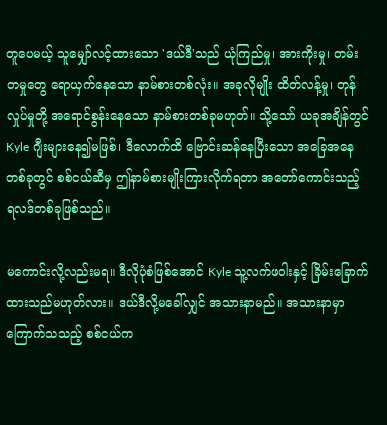တူပေမယ့် သူမျှော်လင့်ထားသော 'ဒယ်ဒီ'သည် ယုံကြည်မှု၊ အားကိုးမှု၊ တမ်းတမှုတွေ ရောယှက်နေသော နာမ်စားတစ်လုံး။ အခုလိုမျိုး ထိတ်လန့်မှု၊ တုန်လှုပ်မှုတို့ အရောင်စွန်းနေသော နာမ်စားတစ်ခုမဟုတ်။ သို့သော် ယခုအချိန်တွင် Kyle ဂျီးများနေ၍မဖြစ်၊ ဒီလောက်ထိ ဗြောင်းဆန်နေပြီးသော အခြေအနေတစ်ခုတွင် စစ်ငယ်ဆီမှ ဤနာမ်စားမျိုးကြားလိုက်ရတာ အတော်ကောင်းသည့် ရလဒ်တစ်ခုဖြစ်သည်။

မကောင်းလို့လည်းမရ။ ဒီလိုပုံစံဖြစ်အောင် Kyle သူ့လက်ဖဝါးနှင့် ခြိမ်းခြောက်ထားသည်မဟုတ်လား။ ဒယ်ဒီလို့မခေါ်လျှင် အသားနာမည်။ အသားနာမှာကြောက်သသည့် စစ်ငယ်က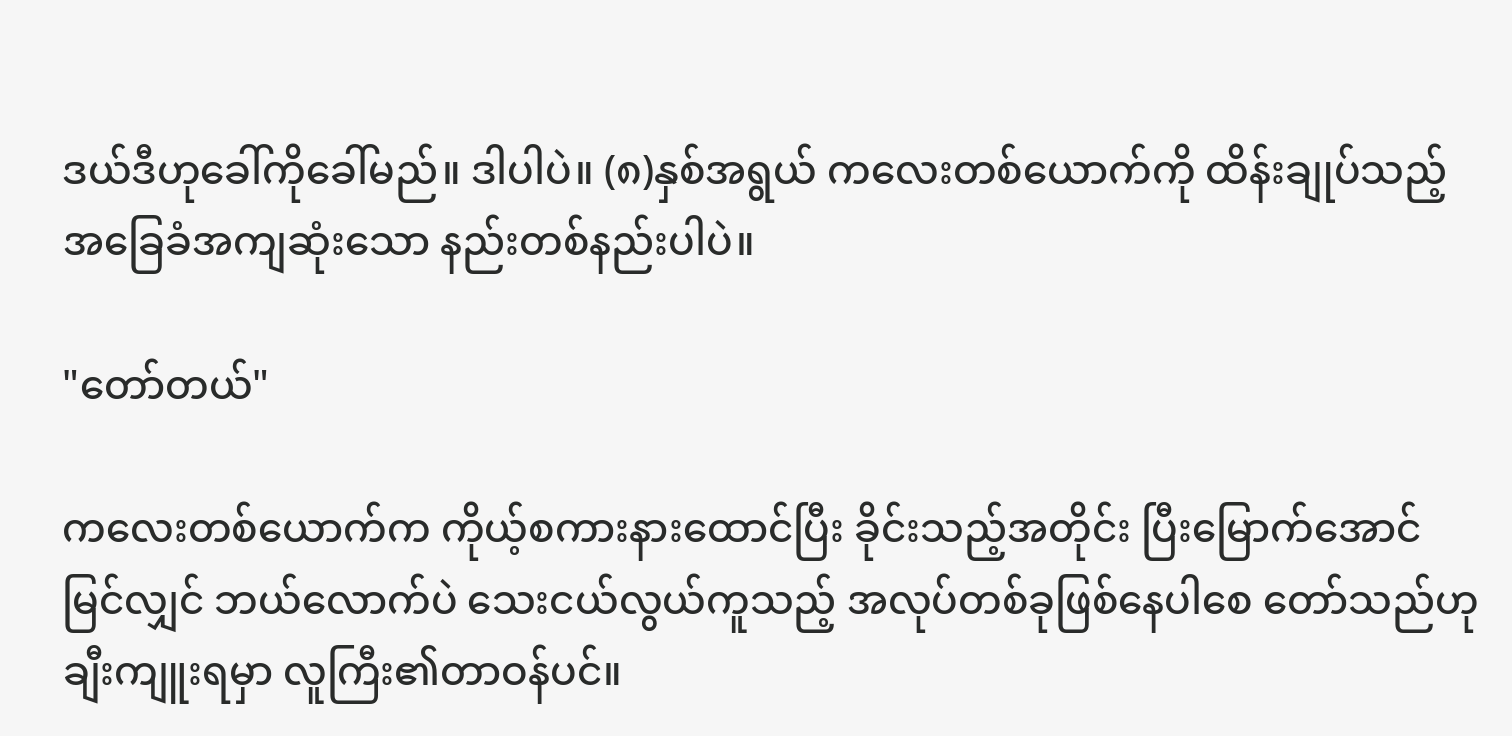ဒယ်ဒီဟုခေါ်ကိုခေါ်မည်။ ဒါပါပဲ။ (၈)နှစ်အရွယ် ကလေးတစ်ယောက်ကို ထိန်းချုပ်သည့် အခြေခံအကျဆုံးသော နည်းတစ်နည်းပါပဲ။

"တော်တယ်"

ကလေးတစ်ယောက်က ကိုယ့်စကားနားထောင်ပြီး ခိုင်းသည့်အတိုင်း ပြီးမြောက်အောင်မြင်လျှင် ဘယ်လောက်ပဲ သေးငယ်လွယ်ကူသည့် အလုပ်တစ်ခုဖြစ်နေပါစေ တော်သည်ဟု ချီးကျူးရမှာ လူကြီး၏တာဝန်ပင်။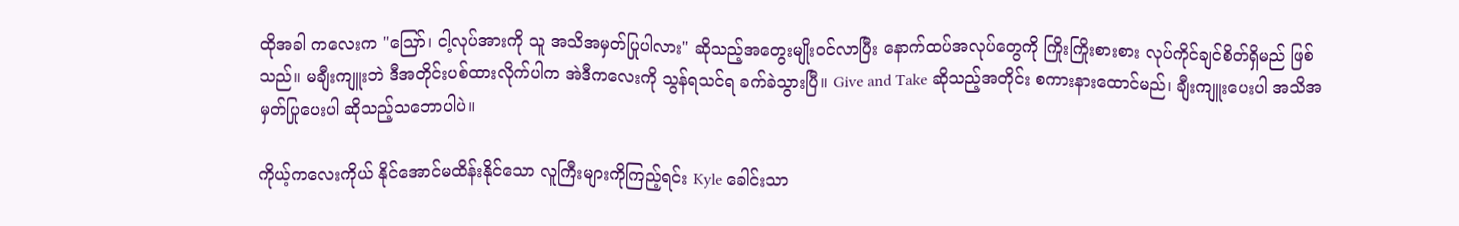ထိုအခါ ကလေးက "ဪ၊ ငါ့လုပ်အားကို သူ အသိအမှတ်ပြုပါလား" ဆိုသည့်အတွေးမျိုးဝင်လာပြီး နောက်ထပ်အလုပ်တွေကို ကြိုးကြိုးစားစား လုပ်ကိုင်ချင်စိတ်ရှိမည် ဖြစ်သည်။ မချီးကျူးဘဲ ဒီအတိုင်းပစ်ထားလိုက်ပါက အဲဒီကလေးကို သွန်ရသင်ရ ခက်ခဲသွားပြီ။ Give and Take ဆိုသည့်အတိုင်း စကားနားထောင်မည်၊ ချီးကျူးပေးပါ အသိအမှတ်ပြုပေးပါ ဆိုသည့်သဘောပါပဲ။

ကိုယ့်ကလေးကိုယ် နိုင်အောင်မထိန်းနိုင်သော လူကြီးများကိုကြည့်ရင်း Kyle ခေါင်းသာ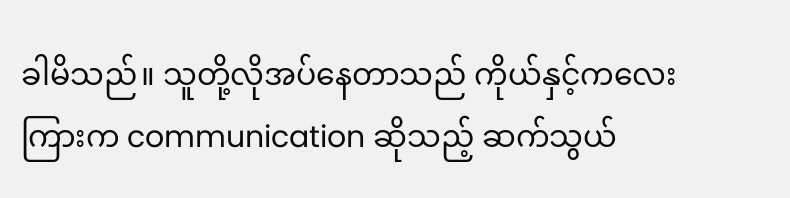ခါမိသည်။ သူတို့လိုအပ်နေတာသည် ကိုယ်နှင့်ကလေးကြားက communication ဆိုသည့် ဆက်သွယ်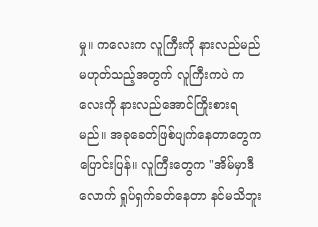မှု။ ကလေးက လူကြီးကို နားလည်မည်မဟုတ်သည့်အတွက် လူကြီးကပဲ ကလေးကို နားလည်အောင်ကြိုးစားရမည်။ အခုခေတ်ဖြစ်ပျက်နေတာတွေက ပြောင်းပြန်။ လူကြီးတွေက "အိမ်မှာဒီလောက် ရှုပ်ရှက်ခတ်နေတာ နင်မသိဘူး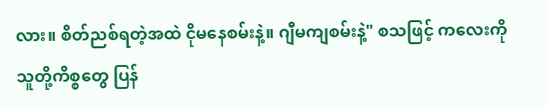လား။ စိတ်ညစ်ရတဲ့အထဲ ငိုမနေစမ်းနဲ့။ ဂျီမကျစမ်းနဲ့" စသဖြင့် ကလေးကို သူတို့ကိစ္စတွေ ပြန်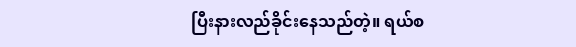ပြီးနားလည်ခိုင်းနေသည်တဲ့။ ရယ်စ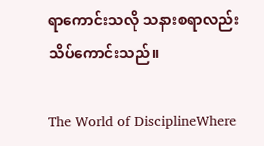ရာကောင်းသလို သနားစရာလည်း သိပ်ကောင်းသည်။

The World of DisciplineWhere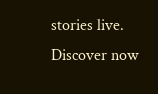stories live. Discover now